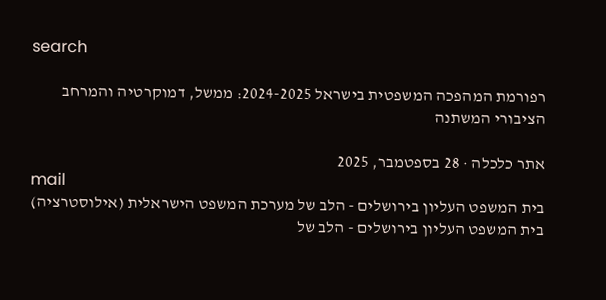search

רפורמת המהפכה המשפטית בישראל 2024-2025: ממשל, דמוקרטיה והמרחב הציבורי המשתנה

אתר כלכלה · 28 בספטמבר, 2025
mail
בית המשפט העליון בירושלים - הלב של מערכת המשפט הישראלית (אילוסטרציה)
בית המשפט העליון בירושלים - הלב של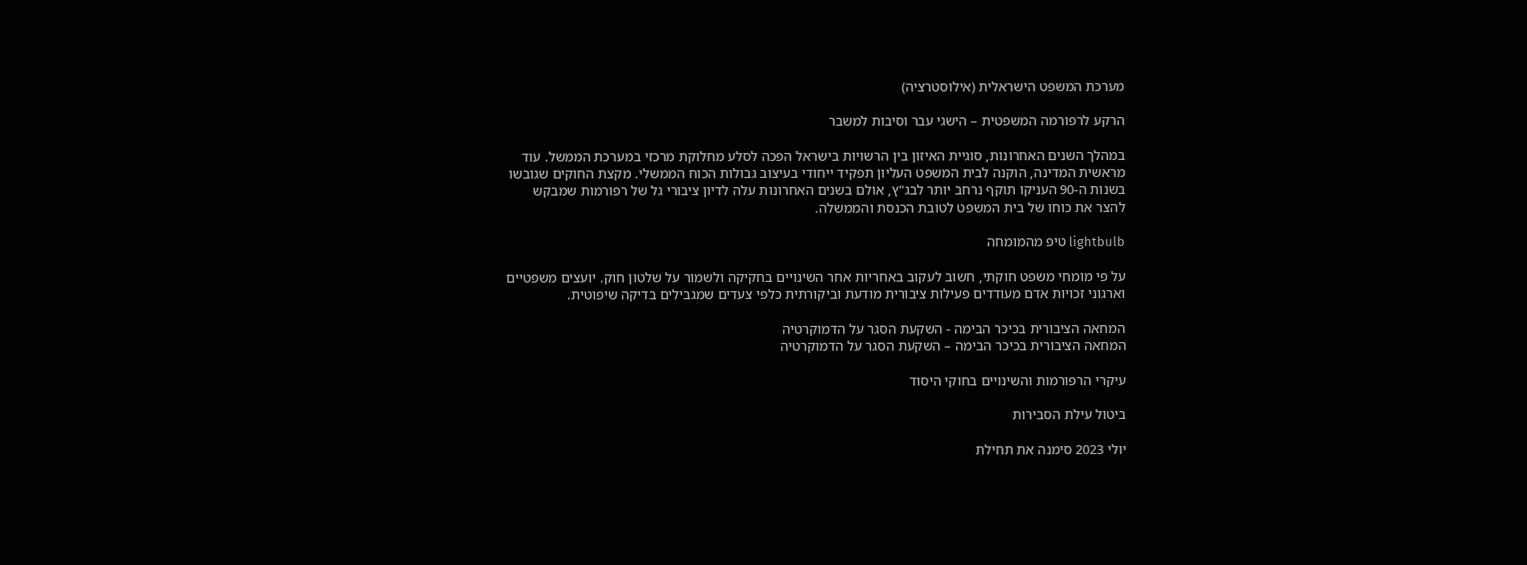מערכת המשפט הישראלית (אילוסטרציה)

הרקע לרפורמה המשפטית – הישגי עבר וסיבות למשבר

במהלך השנים האחרונות, סוגיית האיזון בין הרשויות בישראל הפכה לסלע מחלוקת מרכזי במערכת הממשל. עוד מראשית המדינה, הוקנה לבית המשפט העליון תפקיד ייחודי בעיצוב גבולות הכוח הממשלי. מקצת החוקים שגובשו בשנות ה-90 העניקו תוקף נרחב יותר לבג"ץ, אולם בשנים האחרונות עלה לדיון ציבורי גל של רפורמות שמבקש להצר את כוחו של בית המשפט לטובת הכנסת והממשלה.

lightbulb טיפ מהמומחה

על פי מומחי משפט חוקתי, חשוב לעקוב באחריות אחר השינויים בחקיקה ולשמור על שלטון חוק. יועצים משפטיים וארגוני זכויות אדם מעודדים פעילות ציבורית מודעת וביקורתית כלפי צעדים שמגבילים בדיקה שיפוטית.

המחאה הציבורית בכיכר הבימה - השקעת הסגר על הדמוקרטיה
המחאה הציבורית בכיכר הבימה – השקעת הסגר על הדמוקרטיה

עיקרי הרפורמות והשינויים בחוקי היסוד

ביטול עילת הסבירות

יולי 2023 סימנה את תחילת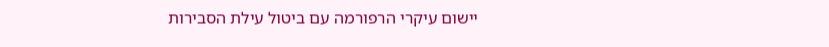יישום עיקרי הרפורמה עם ביטול עילת הסבירות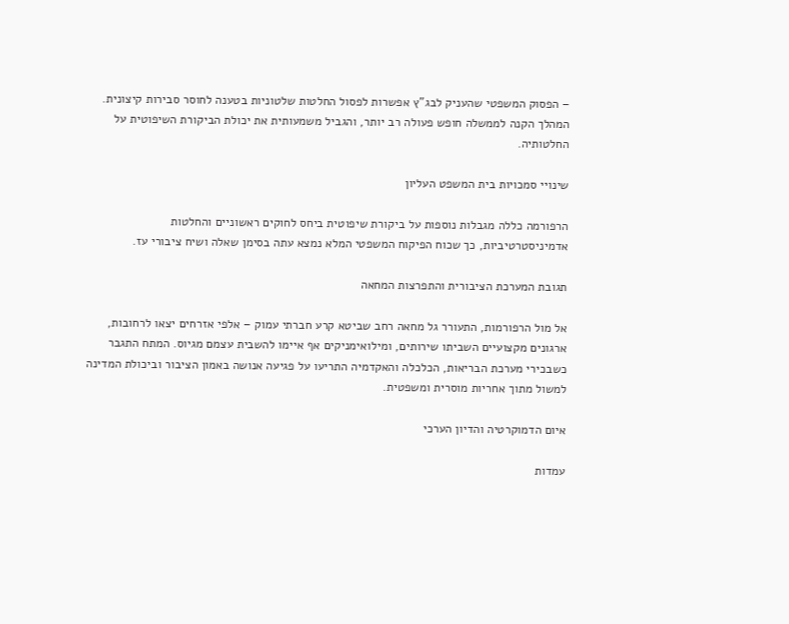– הפסוק המשפטי שהעניק לבג"ץ אפשרות לפסול החלטות שלטוניות בטענה לחוסר סבירות קיצונית. המהלך הקנה לממשלה חופש פעולה רב יותר, והגביל משמעותית את יכולת הביקורת השיפוטית על החלטותיה.

שינויי סמכויות בית המשפט העליון

הרפורמה כללה מגבלות נוספות על ביקורת שיפוטית ביחס לחוקים ראשוניים והחלטות אדמיניסטרטיביות, כך שכוח הפיקוח המשפטי המלא נמצא עתה בסימן שאלה ושיח ציבורי עז.

תגובת המערכת הציבורית והתפרצות המחאה

אל מול הרפורמות, התעורר גל מחאה רחב שביטא קרע חברתי עמוק – אלפי אזרחים יצאו לרחובות, ארגונים מקצועיים השביתו שירותים, ומילואימניקים אף איימו להשבית עצמם מגיוס. המתח התגבר כשבכירי מערכת הבריאות, הכלכלה והאקדמיה התריעו על פגיעה אנושה באמון הציבור וביכולת המדינה למשול מתוך אחריות מוסרית ומשפטית.

איום הדמוקרטיה והדיון הערכי

עמדות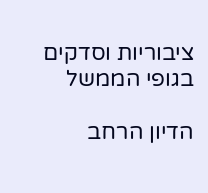ציבוריות וסדקים בגופי הממשל

הדיון הרחב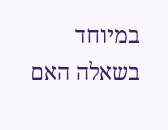במיוחד בשאלה האם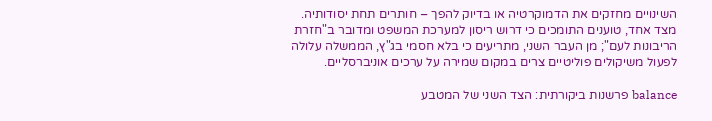השינויים מחזקים את הדמוקרטיה או בדיוק להפך – חותרים תחת יסודותיה. מצד אחד, טוענים התומכים כי דרוש ריסון למערכת המשפט ומדובר ב"חזרת הריבונות לעם"; מן העבר השני, מתריעים כי בלא חסמי בג"ץ, הממשלה עלולה לפעול משיקולים פוליטיים צרים במקום שמירה על ערכים אוניברסליים.

balance פרשנות ביקורתית: הצד השני של המטבע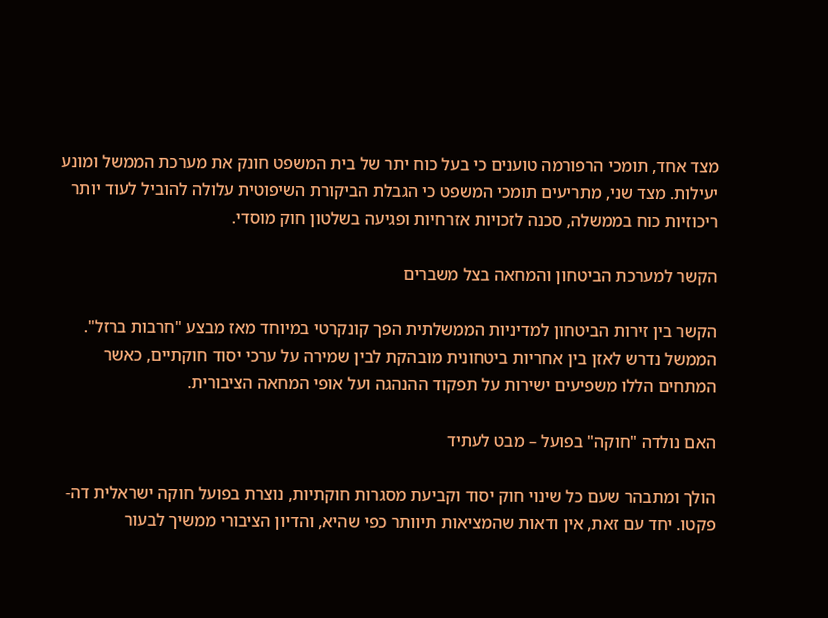מצד אחד, תומכי הרפורמה טוענים כי בעל כוח יתר של בית המשפט חונק את מערכת הממשל ומונע יעילות. מצד שני, מתריעים תומכי המשפט כי הגבלת הביקורת השיפוטית עלולה להוביל לעוד יותר ריכוזיות כוח בממשלה, סכנה לזכויות אזרחיות ופגיעה בשלטון חוק מוסדי.

הקשר למערכת הביטחון והמחאה בצל משברים

הקשר בין זירות הביטחון למדיניות הממשלתית הפך קונקרטי במיוחד מאז מבצע "חרבות ברזל". הממשל נדרש לאזן בין אחריות ביטחונית מובהקת לבין שמירה על ערכי יסוד חוקתיים, כאשר המתחים הללו משפיעים ישירות על תפקוד ההנהגה ועל אופי המחאה הציבורית.

האם נולדה "חוקה" בפועל – מבט לעתיד

הולך ומתבהר שעם כל שינוי חוק יסוד וקביעת מסגרות חוקתיות, נוצרת בפועל חוקה ישראלית דה-פקטו. יחד עם זאת, אין ודאות שהמציאות תיוותר כפי שהיא, והדיון הציבורי ממשיך לבעור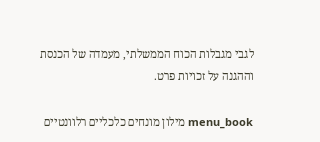לגבי מגבלות הכוח הממשלתי, מעמדה של הכנסת וההגנה על זכויות פרט.

menu_book מילון מונחים כלכליים רלוונטיים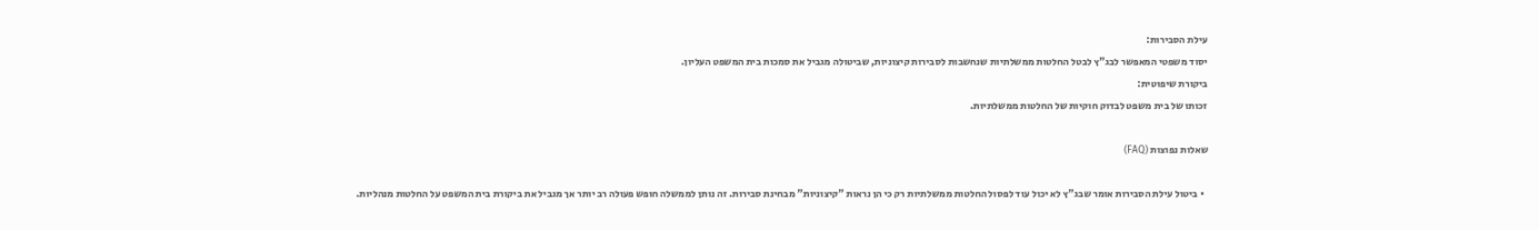עילת הסבירות:
יסוד משפטי המאפשר לבג"ץ לבטל החלטות ממשלתיות שנחשבות לסבירות קיצוניות, שביטולה מגביל את סמכות בית המשפט העליון.
ביקורת שיפוטית:
זכותו של בית משפט לבדוק חוקיות של החלטות ממשלתיות.

שאלות נפוצות (FAQ)

  • ביטול עילת הסבירות אומר שבג"ץ לא יכול עוד לפסול החלטות ממשלתיות רק כי הן נראות "קיצוניות" מבחינת סבירות. זה נותן לממשלה חופש פעולה רב יותר אך מגביל את ביקורת בית המשפט על החלטות מנהליות.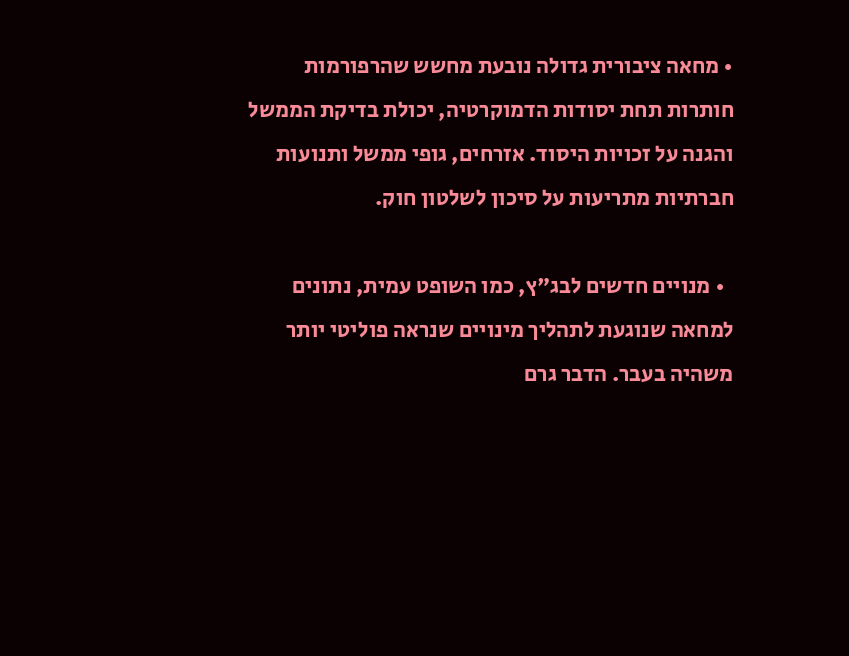• מחאה ציבורית גדולה נובעת מחשש שהרפורמות חותרות תחת יסודות הדמוקרטיה, יכולת בדיקת הממשל והגנה על זכויות היסוד. אזרחים, גופי ממשל ותנועות חברתיות מתריעות על סיכון לשלטון חוק.

  • מנויים חדשים לבג"ץ, כמו השופט עמית, נתונים למחאה שנוגעת לתהליך מינויים שנראה פוליטי יותר משהיה בעבר. הדבר גרם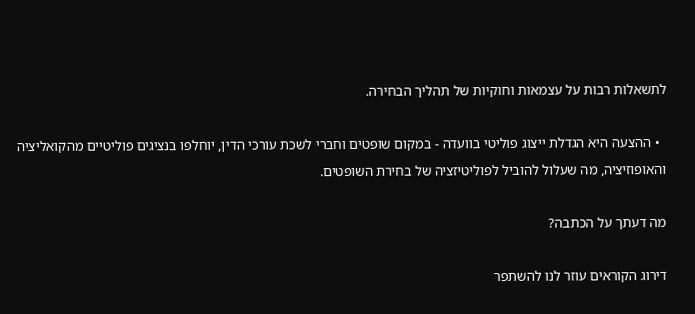לתשאלות רבות על עצמאות וחוקיות של תהליך הבחירה.

  • ההצעה היא הגדלת ייצוג פוליטי בוועדה - במקום שופטים וחברי לשכת עורכי הדין, יוחלפו בנציגים פוליטיים מהקואליציה והאופוזיציה, מה שעלול להוביל לפוליטיזציה של בחירת השופטים.

מה דעתך על הכתבה?

דירוג הקוראים עוזר לנו להשתפר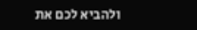ולהביא לכם את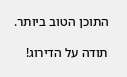התוכן הטוב ביותר.

תודה על הדירוג!